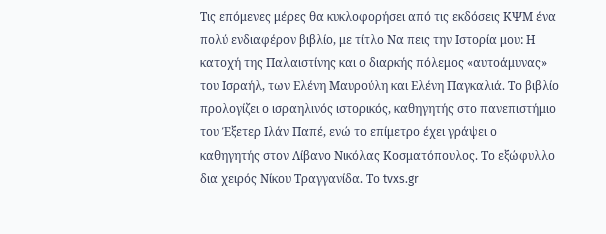Τις επόμενες μέρες θα κυκλοφορήσει από τις εκδόσεις ΚΨΜ ένα πολύ ενδιαφέρον βιβλίο, με τίτλο Να πεις την Ιστορία μου: Η κατοχή της Παλαιστίνης και ο διαρκής πόλεμος «αυτοάμυνας» του Ισραήλ, των Ελένη Μαυρούλη και Ελένη Παγκαλιά. Το βιβλίο προλογίζει ο ισραηλινός ιστορικός, καθηγητής στο πανεπιστήμιο του Έξετερ Ιλάν Παπέ, ενώ το επίμετρο έχει γράψει ο καθηγητής στον Λίβανο Νικόλας Κοσματόπουλος. Το εξώφυλλο δια χειρός Νίκου Τραγγανίδα. Το tvxs.gr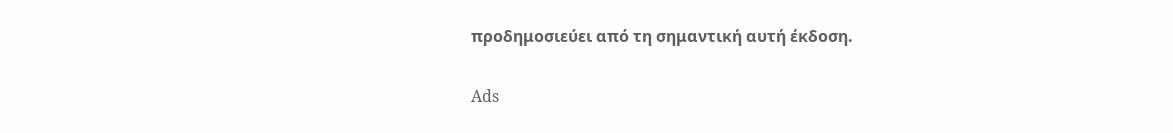προδημοσιεύει από τη σημαντική αυτή έκδοση.

Ads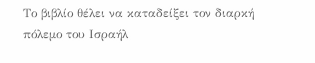Το βιβλίο θέλει να καταδείξει τον διαρκή πόλεμο του Ισραήλ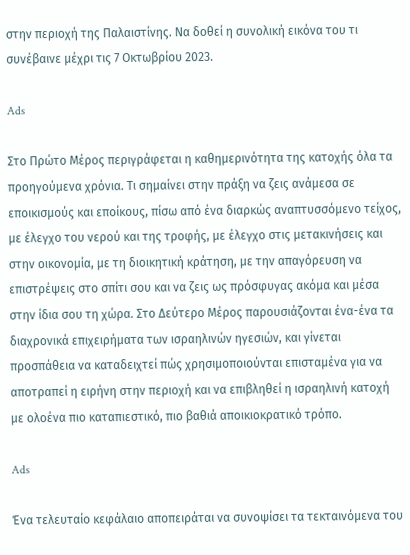στην περιοχή της Παλαιστίνης. Να δοθεί η συνολική εικόνα του τι συνέβαινε μέχρι τις 7 Οκτωβρίου 2023.

Ads

Στο Πρώτο Μέρος περιγράφεται η καθημερινότητα της κατοχής όλα τα προηγούμενα χρόνια. Τι σημαίνει στην πράξη να ζεις ανάμεσα σε εποικισμούς και εποίκους, πίσω από ένα διαρκώς αναπτυσσόμενο τείχος, με έλεγχο του νερού και της τροφής, με έλεγχο στις μετακινήσεις και στην οικονομία, με τη διοικητική κράτηση, με την απαγόρευση να επιστρέψεις στο σπίτι σου και να ζεις ως πρόσφυγας ακόμα και μέσα στην ίδια σου τη χώρα. Στο Δεύτερο Μέρος παρουσιάζονται ένα-ένα τα διαχρονικά επιχειρήματα των ισραηλινών ηγεσιών, και γίνεται προσπάθεια να καταδειχτεί πώς χρησιμοποιούνται επισταμένα για να αποτραπεί η ειρήνη στην περιοχή και να επιβληθεί η ισραηλινή κατοχή με ολοένα πιο καταπιεστικό, πιο βαθιά αποικιοκρατικό τρόπο.

Ads

Ένα τελευταίο κεφάλαιο αποπειράται να συνοψίσει τα τεκταινόμενα του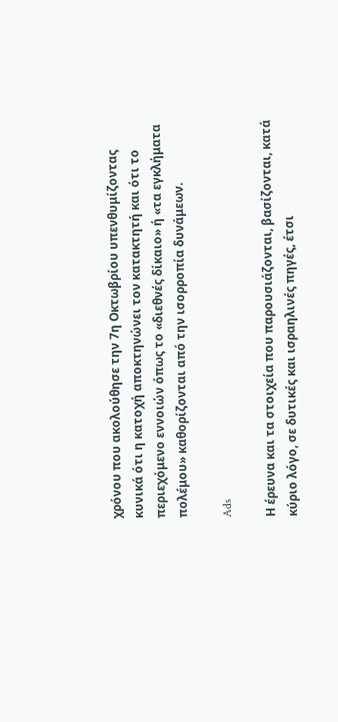χρόνου που ακολούθησε την 7η Οκτωβρίου υπενθυμίζοντας κυνικά ότι η κατοχή αποκτηνώνει τον κατακτητή και ότι το περιεχόμενο εννοιών όπως το «διεθνές δίκαιο» ή «τα εγκλήματα πολέμου» καθορίζονται από την ισορροπία δυνάμεων.

Ads

Η έρευνα και τα στοιχεία που παρουσιάζονται, βασίζονται, κατά κύριο λόγο, σε δυτικές και ισραηλινές πηγές, έτσι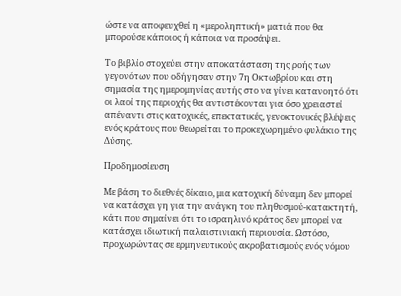ώστε να αποφευχθεί η «μεροληπτική» ματιά που θα μπορούσε κάποιος ή κάποια να προσάψει.

Το βιβλίο στοχεύει στην αποκατάσταση της ροής των γεγονότων που οδήγησαν στην 7η Οκτωβρίου και στη σημασία της ημερομηνίας αυτής στο να γίνει κατανοητό ότι οι λαοί της περιοχής θα αντιστέκονται για όσο χρειαστεί απέναντι στις κατοχικές, επεκτατικές, γενοκτονικές βλέψεις ενός κράτους που θεωρείται το προκεχωρημένο φυλάκιο της Δύσης.

Προδημοσίευση

Με βάση το διεθνές δίκαιο, μια κατοχική δύναμη δεν μπορεί να κατάσχει γη για την ανάγκη του πληθυσμού-κατακτητή, κάτι που σημαίνει ότι το ισραηλινό κράτος δεν μπορεί να κατάσχει ιδιωτική παλαιστινιακή περιουσία. Ωστόσο, προχωρώντας σε ερμηνευτικούς ακροβατισμούς ενός νόμου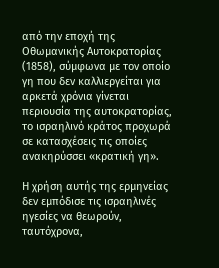από την εποχή της Οθωμανικής Αυτοκρατορίας (1858), σύμφωνα με τον οποίο γη που δεν καλλιεργείται για αρκετά χρόνια γίνεται περιουσία της αυτοκρατορίας, το ισραηλινό κράτος προχωρά σε κατασχέσεις τις οποίες ανακηρύσσει «κρατική γη».

Η χρήση αυτής της ερμηνείας δεν εμπόδισε τις ισραηλινές ηγεσίες να θεωρούν, ταυτόχρονα,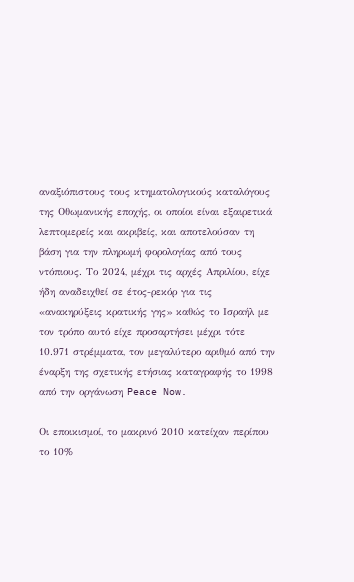αναξιόπιστους τους κτηματολογικούς καταλόγους της Οθωμανικής εποχής, οι οποίοι είναι εξαιρετικά λεπτομερείς και ακριβείς, και αποτελούσαν τη βάση για την πληρωμή φορολογίας από τους ντόπιους. Το 2024, μέχρι τις αρχές Απριλίου, είχε ήδη αναδειχθεί σε έτος-ρεκόρ για τις «ανακηρύξεις κρατικής γης» καθώς το Ισραήλ με τον τρόπο αυτό είχε προσαρτήσει μέχρι τότε 10.971 στρέμματα, τον μεγαλύτερο αριθμό από την έναρξη της σχετικής ετήσιας καταγραφής το 1998 από την οργάνωση Peace Now.

Οι εποικισμοί, το μακρινό 2010 κατείχαν περίπου το 10%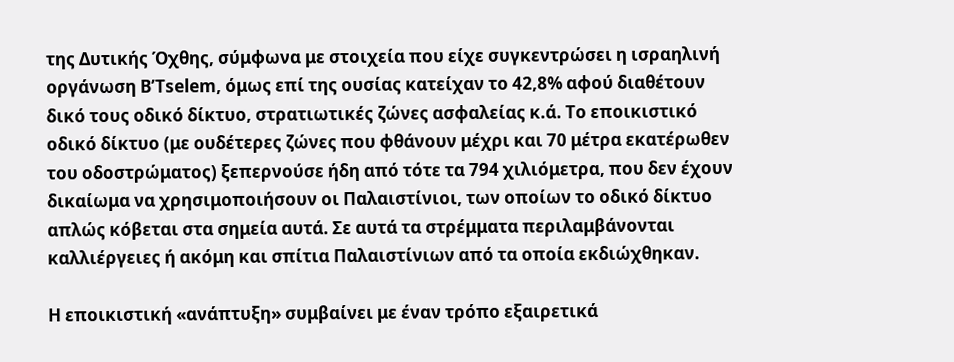της Δυτικής Όχθης, σύμφωνα με στοιχεία που είχε συγκεντρώσει η ισραηλινή οργάνωση B’Tselem, όμως επί της ουσίας κατείχαν το 42,8% αφού διαθέτουν δικό τους οδικό δίκτυο, στρατιωτικές ζώνες ασφαλείας κ.ά. Το εποικιστικό οδικό δίκτυο (με ουδέτερες ζώνες που φθάνουν μέχρι και 70 μέτρα εκατέρωθεν του οδοστρώματος) ξεπερνούσε ήδη από τότε τα 794 χιλιόμετρα, που δεν έχουν δικαίωμα να χρησιμοποιήσουν οι Παλαιστίνιοι, των οποίων το οδικό δίκτυο απλώς κόβεται στα σημεία αυτά. Σε αυτά τα στρέμματα περιλαμβάνονται καλλιέργειες ή ακόμη και σπίτια Παλαιστίνιων από τα οποία εκδιώχθηκαν.

Η εποικιστική «ανάπτυξη» συμβαίνει με έναν τρόπο εξαιρετικά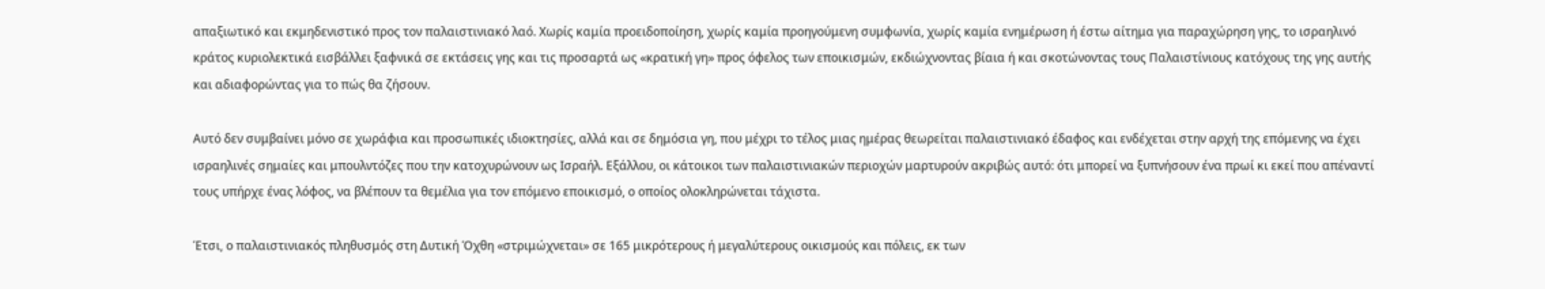απαξιωτικό και εκμηδενιστικό προς τον παλαιστινιακό λαό. Χωρίς καμία προειδοποίηση, χωρίς καμία προηγούμενη συμφωνία, χωρίς καμία ενημέρωση ή έστω αίτημα για παραχώρηση γης, το ισραηλινό κράτος κυριολεκτικά εισβάλλει ξαφνικά σε εκτάσεις γης και τις προσαρτά ως «κρατική γη» προς όφελος των εποικισμών, εκδιώχνοντας βίαια ή και σκοτώνοντας τους Παλαιστίνιους κατόχους της γης αυτής και αδιαφορώντας για το πώς θα ζήσουν.

Αυτό δεν συμβαίνει μόνο σε χωράφια και προσωπικές ιδιοκτησίες, αλλά και σε δημόσια γη, που μέχρι το τέλος μιας ημέρας θεωρείται παλαιστινιακό έδαφος και ενδέχεται στην αρχή της επόμενης να έχει ισραηλινές σημαίες και μπουλντόζες που την κατοχυρώνουν ως Ισραήλ. Εξάλλου, οι κάτοικοι των παλαιστινιακών περιοχών μαρτυρούν ακριβώς αυτό: ότι μπορεί να ξυπνήσουν ένα πρωί κι εκεί που απέναντί τους υπήρχε ένας λόφος, να βλέπουν τα θεμέλια για τον επόμενο εποικισμό, ο οποίος ολοκληρώνεται τάχιστα.

Έτσι, ο παλαιστινιακός πληθυσμός στη Δυτική Όχθη «στριμώχνεται» σε 165 μικρότερους ή μεγαλύτερους οικισμούς και πόλεις, εκ των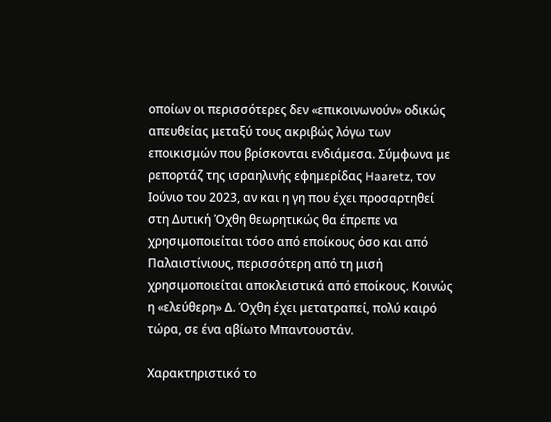οποίων οι περισσότερες δεν «επικοινωνούν» οδικώς απευθείας μεταξύ τους ακριβώς λόγω των εποικισμών που βρίσκονται ενδιάμεσα. Σύμφωνα με ρεπορτάζ της ισραηλινής εφημερίδας Haaretz, τον Ιούνιο του 2023, αν και η γη που έχει προσαρτηθεί στη Δυτική Όχθη θεωρητικώς θα έπρεπε να χρησιμοποιείται τόσο από εποίκους όσο και από Παλαιστίνιους, περισσότερη από τη μισή χρησιμοποιείται αποκλειστικά από εποίκους. Κοινώς η «ελεύθερη» Δ. Όχθη έχει μετατραπεί, πολύ καιρό τώρα, σε ένα αβίωτο Μπαντουστάν.

Χαρακτηριστικό το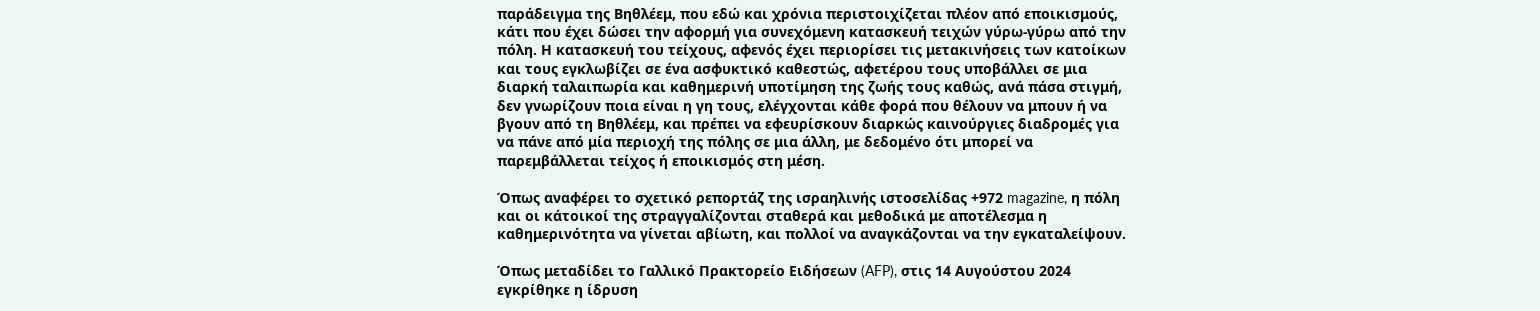παράδειγμα της Βηθλέεμ, που εδώ και χρόνια περιστοιχίζεται πλέον από εποικισμούς, κάτι που έχει δώσει την αφορμή για συνεχόμενη κατασκευή τειχών γύρω-γύρω από την πόλη. Η κατασκευή του τείχους, αφενός έχει περιορίσει τις μετακινήσεις των κατοίκων και τους εγκλωβίζει σε ένα ασφυκτικό καθεστώς, αφετέρου τους υποβάλλει σε μια διαρκή ταλαιπωρία και καθημερινή υποτίμηση της ζωής τους καθώς, ανά πάσα στιγμή, δεν γνωρίζουν ποια είναι η γη τους, ελέγχονται κάθε φορά που θέλουν να μπουν ή να βγουν από τη Βηθλέεμ, και πρέπει να εφευρίσκουν διαρκώς καινούργιες διαδρομές για να πάνε από μία περιοχή της πόλης σε μια άλλη, με δεδομένο ότι μπορεί να παρεμβάλλεται τείχος ή εποικισμός στη μέση.

Όπως αναφέρει το σχετικό ρεπορτάζ της ισραηλινής ιστοσελίδας +972 magazine, η πόλη και οι κάτοικοί της στραγγαλίζονται σταθερά και μεθοδικά με αποτέλεσμα η καθημερινότητα να γίνεται αβίωτη, και πολλοί να αναγκάζονται να την εγκαταλείψουν.

Όπως μεταδίδει το Γαλλικό Πρακτορείο Ειδήσεων (AFP), στις 14 Αυγούστου 2024 εγκρίθηκε η ίδρυση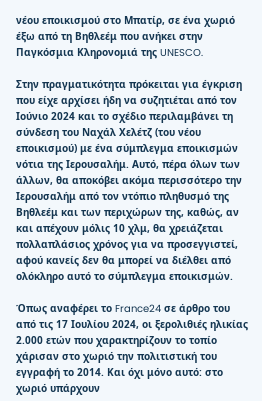νέου εποικισμού στο Μπατίρ, σε ένα χωριό έξω από τη Βηθλεέμ που ανήκει στην Παγκόσμια Κληρονομιά της UNESCO.

Στην πραγματικότητα πρόκειται για έγκριση που είχε αρχίσει ήδη να συζητιέται από τον Ιούνιο 2024 και το σχέδιο περιλαμβάνει τη σύνδεση του Ναχάλ Χελέτζ (του νέου εποικισμού) με ένα σύμπλεγμα εποικισμών νότια της Ιερουσαλήμ. Αυτό, πέρα όλων των άλλων, θα αποκόβει ακόμα περισσότερο την Ιερουσαλήμ από τον ντόπιο πληθυσμό της Βηθλεέμ και των περιχώρων της, καθώς, αν και απέχουν μόλις 10 χλμ, θα χρειάζεται πολλαπλάσιος χρόνος για να προσεγγιστεί, αφού κανείς δεν θα μπορεί να διέλθει από ολόκληρο αυτό το σύμπλεγμα εποικισμών.

Όπως αναφέρει το France24 σε άρθρο του από τις 17 Ιουλίου 2024, oι ξερολιθιές ηλικίας 2.000 ετών που χαρακτηρίζουν το τοπίο χάρισαν στο χωριό την πολιτιστική του εγγραφή το 2014. Και όχι μόνο αυτό: στο χωριό υπάρχουν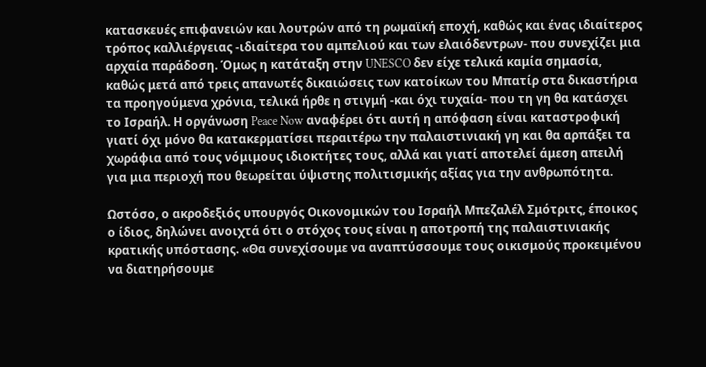κατασκευές επιφανειών και λουτρών από τη ρωμαϊκή εποχή, καθώς και ένας ιδιαίτερος τρόπος καλλιέργειας -ιδιαίτερα του αμπελιού και των ελαιόδεντρων- που συνεχίζει μια αρχαία παράδοση. Όμως η κατάταξη στην UNESCO δεν είχε τελικά καμία σημασία, καθώς μετά από τρεις απανωτές δικαιώσεις των κατοίκων του Μπατίρ στα δικαστήρια τα προηγούμενα χρόνια, τελικά ήρθε η στιγμή -και όχι τυχαία- που τη γη θα κατάσχει το Ισραήλ. Η οργάνωση Peace Now αναφέρει ότι αυτή η απόφαση είναι καταστροφική γιατί όχι μόνο θα κατακερματίσει περαιτέρω την παλαιστινιακή γη και θα αρπάξει τα χωράφια από τους νόμιμους ιδιοκτήτες τους, αλλά και γιατί αποτελεί άμεση απειλή για μια περιοχή που θεωρείται ύψιστης πολιτισμικής αξίας για την ανθρωπότητα.

Ωστόσο, ο ακροδεξιός υπουργός Οικονομικών του Ισραήλ Μπεζαλέλ Σμότριτς, έποικος ο ίδιος, δηλώνει ανοιχτά ότι ο στόχος τους είναι η αποτροπή της παλαιστινιακής κρατικής υπόστασης. «Θα συνεχίσουμε να αναπτύσσουμε τους οικισμούς προκειμένου να διατηρήσουμε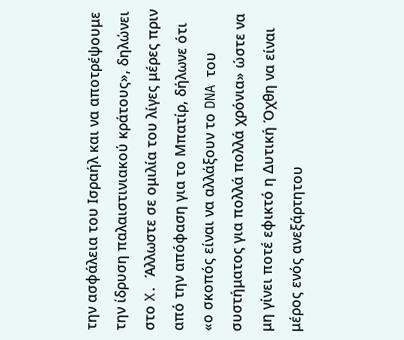την ασφάλεια του Ισραήλ και να αποτρέψουμε την ίδρυση παλαιστινιακού κράτους», δηλώνει στο X. Άλλωστε σε ομιλία του λίγες μέρες πριν από την απόφαση για το Μπατίρ, δήλωνε ότι «ο σκοπός είναι να αλλάξουν το DNA του συστήματος για πολλά πολλά χρόνια» ώστε να μη γίνει ποτέ εφικτό η Δυτική Όχθη να είναι μέρος ενός ανεξάρτητου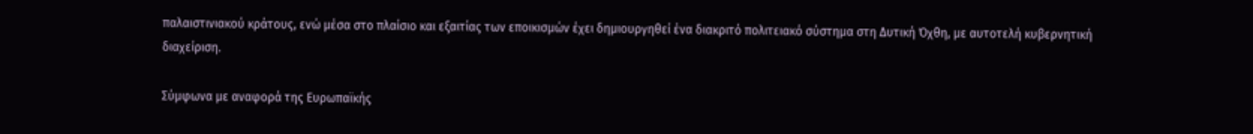παλαιστινιακού κράτους, ενώ μέσα στο πλαίσιο και εξαιτίας των εποικισμών έχει δημιουργηθεί ένα διακριτό πολιτειακό σύστημα στη Δυτική Όχθη, με αυτοτελή κυβερνητική διαχείριση.

Σύμφωνα με αναφορά της Ευρωπαϊκής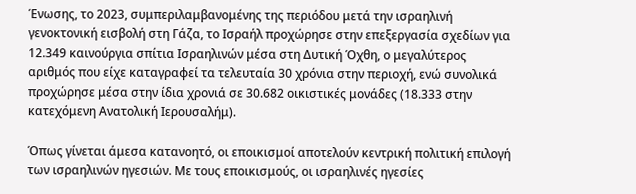Ένωσης, το 2023, συμπεριλαμβανομένης της περιόδου μετά την ισραηλινή γενοκτονική εισβολή στη Γάζα, το Ισραήλ προχώρησε στην επεξεργασία σχεδίων για 12.349 καινούργια σπίτια Ισραηλινών μέσα στη Δυτική Όχθη, ο μεγαλύτερος αριθμός που είχε καταγραφεί τα τελευταία 30 χρόνια στην περιοχή, ενώ συνολικά προχώρησε μέσα στην ίδια χρονιά σε 30.682 οικιστικές μονάδες (18.333 στην κατεχόμενη Ανατολική Ιερουσαλήμ).

Όπως γίνεται άμεσα κατανοητό, οι εποικισμοί αποτελούν κεντρική πολιτική επιλογή των ισραηλινών ηγεσιών. Με τους εποικισμούς, οι ισραηλινές ηγεσίες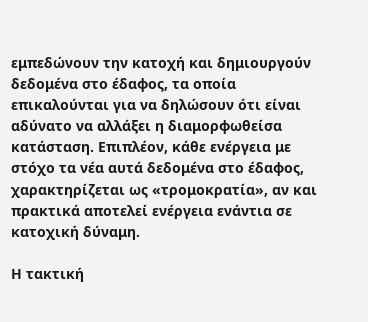εμπεδώνουν την κατοχή και δημιουργούν δεδομένα στο έδαφος, τα οποία επικαλούνται για να δηλώσουν ότι είναι αδύνατο να αλλάξει η διαμορφωθείσα κατάσταση. Επιπλέον, κάθε ενέργεια με στόχο τα νέα αυτά δεδομένα στο έδαφος, χαρακτηρίζεται ως «τρομοκρατία», αν και πρακτικά αποτελεί ενέργεια ενάντια σε κατοχική δύναμη.

Η τακτική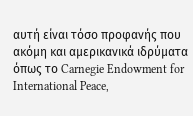αυτή είναι τόσο προφανής που ακόμη και αμερικανικά ιδρύματα όπως το Carnegie Endowment for International Peace,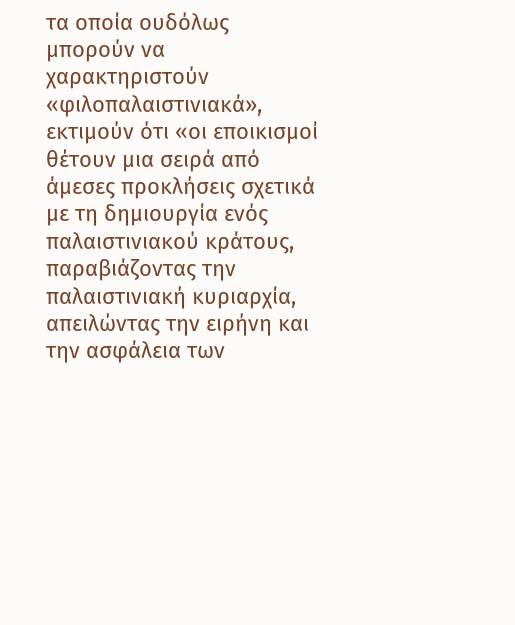τα οποία ουδόλως μπορούν να χαρακτηριστούν «φιλοπαλαιστινιακά», εκτιμούν ότι «οι εποικισμοί θέτουν μια σειρά από άμεσες προκλήσεις σχετικά με τη δημιουργία ενός παλαιστινιακού κράτους, παραβιάζοντας την παλαιστινιακή κυριαρχία, απειλώντας την ειρήνη και την ασφάλεια των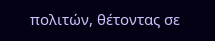πολιτών, θέτοντας σε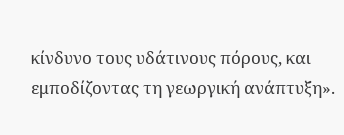κίνδυνο τους υδάτινους πόρους, και εμποδίζοντας τη γεωργική ανάπτυξη».